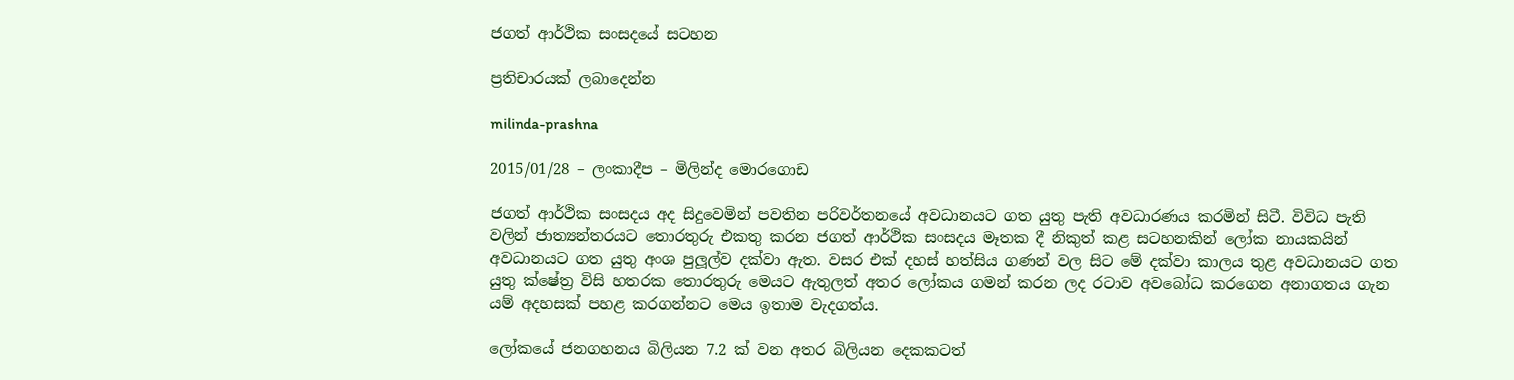ජගත් ආර්ථික සංසදයේ සටහන

ප්‍රතිචාරයක් ලබාදෙන්න

milinda-prashna

2015/01/28 – ලංකාදීප – මිලින්ද මොරගොඩ

ජගත් ආර්ථික සංසදය අද සිදුවෙමින් පවතින පරිවර්තනයේ අවධානයට ගත යුතු පැති අවධාරණය කරමින් සිටී. විවිධ පැති වලින් ජාත්‍යන්තරයට තොරතුරු එකතු කරන ජගත් ආර්ථික සංසදය මෑතක දී නිකුත් කළ සටහනකින් ලෝක නායකයින් අවධානයට ගත යුතු අංශ පුලූල්ව දක්වා ඇත. වසර එක් දහස් හත්සිය ගණන් වල සිට මේ දක්වා කාලය තුළ අවධානයට ගත යුතු ක්ෂේත්‍ර විසි හතරක තොරතුරු මෙයට ඇතුලත් අතර ලෝකය ගමන් කරන ලද රටාව අවබෝධ කරගෙන අනාගතය ගැන යම් අදහසක් පහළ කරගන්නට මෙය ඉතාම වැදගත්ය.

ලෝකයේ ජනගහනය බිලියන 7.2 ක් වන අතර බිලියන දෙකකටත්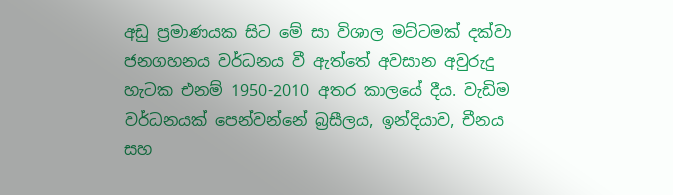අඩු ප්‍රමාණයක සිට මේ සා විශාල මට්ටමක් දක්වා ජනගහනය වර්ධනය වී ඇත්තේ අවසාන අවුරුදු හැටක එනම් 1950-2010 අතර කාලයේ දීය. වැඩිම වර්ධනයක් පෙන්වන්නේ බ්‍රසීලය, ඉන්දියාව, චීනය සහ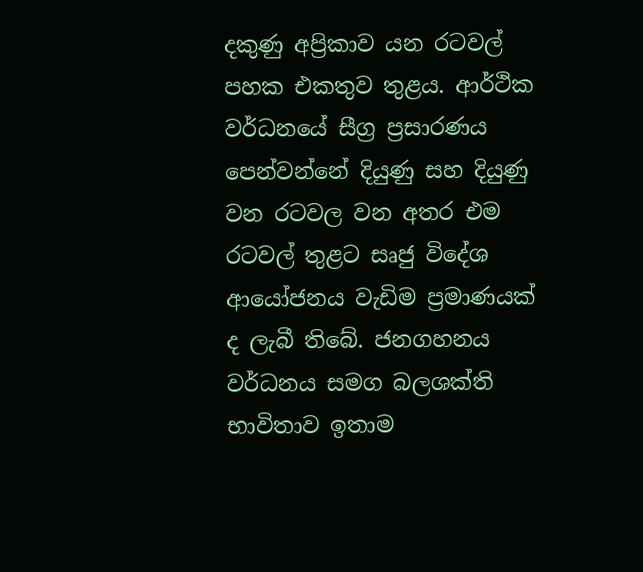දකුණු අප්‍රිකාව යන රටවල් පහක එකතුව තුළය. ආර්ථික වර්ධනයේ සීග්‍ර ප්‍රසාරණය පෙන්වන්නේ දියුණු සහ දියුණු වන රටවල වන අතර එම රටවල් තුළට සෘජු විදේශ ආයෝජනය වැඩිම ප්‍රමාණයක් ද ලැබී තිබේ. ජනගහනය වර්ධනය සමග බලශක්ති භාවිතාව ඉතාම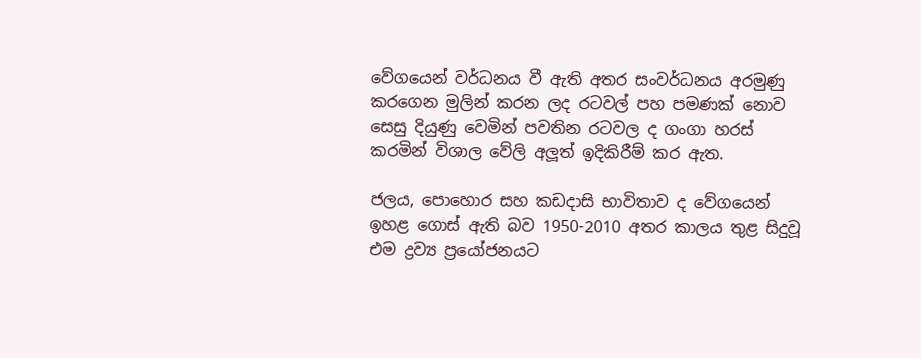වේගයෙන් වර්ධනය වී ඇති අතර සංවර්ධනය අරමුණු කරගෙන මුලින් කරන ලද රටවල් පහ පමණක් නොව සෙසු දියුණු වෙමින් පවතින රටවල ද ගංගා හරස් කරමින් විශාල වේලි අලූත් ඉදිකිරීම් කර ඇත.

ජලය, පොහොර සහ කඩදාසි භාවිතාව ද වේගයෙන් ඉහළ ගොස් ඇති බව 1950-2010 අතර කාලය තුළ සිදුවූ එම ද්‍රව්‍ය ප්‍රයෝජනයට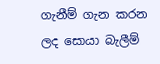ගැනීම් ගැන කරන ලද සොයා බැලීම්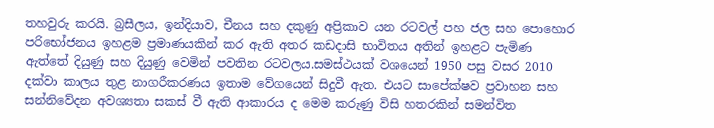තහවුරු කරයි. බ්‍රසීලය, ඉන්දියාව, චීනය සහ දකුණු අප්‍රිකාව යන රටවල් පහ ජල සහ පොහොර පරිභෝජනය ඉහළම ප්‍රමාණයකින් කර ඇති අතර කඩදාසි භාවිතය අතින් ඉහළට පැමිණ ඇත්තේ දියුණු සහ දියුණු වෙමින් පවතින රටවලය.සමස්ථයක් වශයෙන් 1950 පසු වසර 2010 දක්වා කාලය තුළ නාගරීකරණය ඉතාම වේගයෙන් සිදුවී ඇත. එයට සාපේක්ෂව ප්‍රවාහන සහ සන්නිවේදන අවශ්‍යතා සකස් වී ඇති ආකාරය ද මෙම කරුණු විසි හතරකින් සමන්විත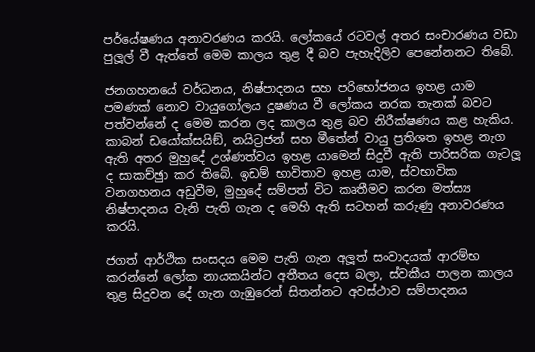පර්යේෂණය අනාවරණය කරයි. ලෝකයේ රටවල් අතර සංචාරණය වඩා පුලූල් වී ඇත්තේ මෙම කාලය තුළ දී බව පැහැදිලිව පෙනේනනට තිබේ.

ජනගහනයේ වර්ධනය, නිෂ්පාදනය සහ පරිභෝජනය ඉහළ යාම පමණක් නොව වායුගෝලය දුෂණය වී ලෝකය නරක තැනක් බවට පත්වන්නේ ද මෙම කරන ලද කාලය තුළ බව නිරීක්ෂණය කළ හැකිය. කාබන් ඩයෝක්සයිඞ්, නයිට්‍රජන් සහ මීතේන් වායු ප්‍රතිශත ඉහළ නැග ඇති අතර මුහුදේ උශ්ණත්වය ඉහළ යාමෙන් සිදුවී ඇති පාරිසරික ගැටලූ ද සාකච්ඡුා කර තිබේ. ඉඩම් භාවිතාව ඉහළ යාම, ස්වභාවික වනගහනය අඩුවීම, මුහුදේ සම්පත් විට කෘතීමව කරන මත්ස්‍ය නිෂ්පාදනය වැනි පැති ගැන ද මෙහි ඇති සටහන් කරුණු අනාවරණය කරයි.

ජගත් ආර්ථික සංසදය මෙම පැති ගැන අලූත් සංවාදයක් ආරම්භ කරන්නේ ලෝක නායකයින්ට අතීතය දෙස බලා, ස්වකීය පාලන කාලය තුළ සිදුවන දේ ගැන ගැඹුරෙන් සිතන්නට අවස්ථාව සම්පාදනය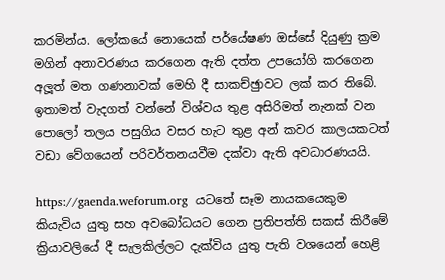කරමින්ය. ලෝකයේ නොයෙක් පර්යේෂණ ඔස්සේ දියුණු ක්‍රම මගින් අනාවරණය කරගෙන ඇති දත්ත උපයෝගි කරගෙන අලූත් මත ගණනාවක් මෙහි දී සාකච්ඡුාවට ලක් කර තිබේ. ඉතාමත් වැදගත් වන්නේ විශ්වය තුළ අසිරිමත් නැනක් වන පොලෝ තලය පසුගිය වසර හැට තුළ අන් කවර කාලයකටත් වඩා වේගයෙන් පරිවර්තනයවීම දක්වා ඇති අවධාරණයයි.

https://gaenda.weforum.org  යටතේ සෑම නායකයෙකුම කියැවිය යුතු සහ අවබෝධයට ගෙන ප්‍රතිපත්ති සකස් කිරීමේ ක්‍රියාවලියේ දී සැලකිල්ලට දැක්විය යුතු පැති වශයෙන් හෙළි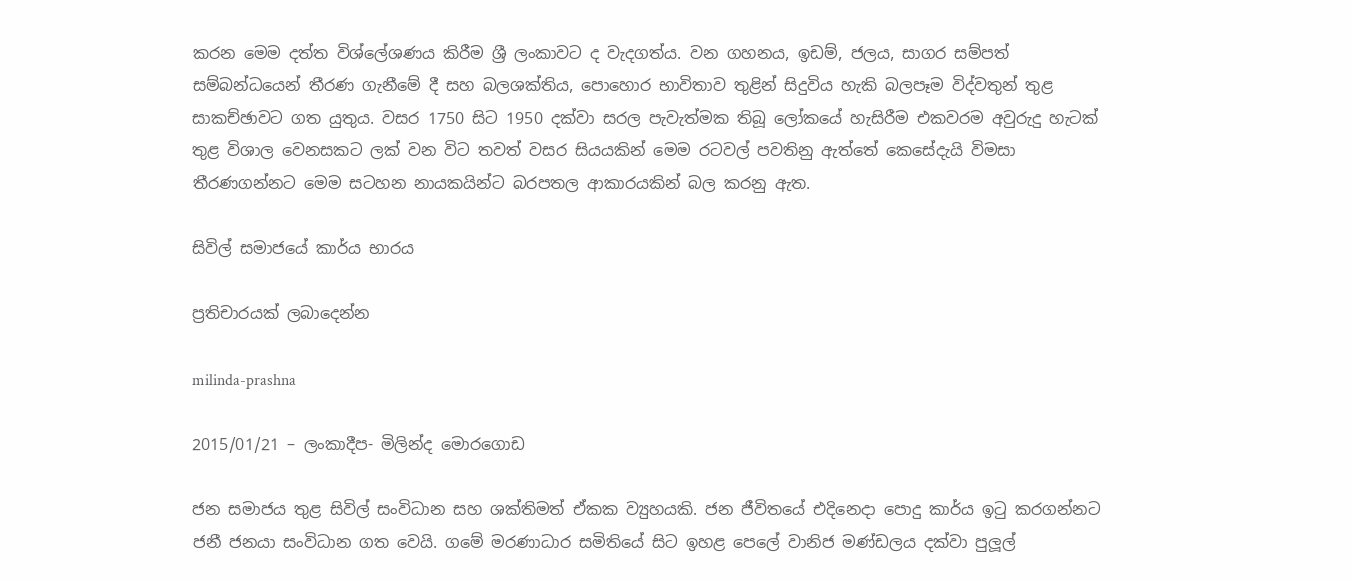කරන මෙම දත්ත විශ්ලේශණය කිරීම ශ්‍රී ලංකාවට ද වැදගත්ය. වන ගහනය, ඉඩම්, ජලය, සාගර සම්පත් සම්බන්ධයෙන් තීරණ ගැනීමේ දී සහ බලශක්තිය, පොහොර භාවිතාව තුළින් සිදුවිය හැකි බලපෑම විද්වතුන් තුළ සාකච්ඡාවට ගත යුතුය. වසර 1750 සිට 1950 දක්වා සරල පැවැත්මක තිබූ ලෝකයේ හැසිරීම එකවරම අවුරුදු හැටක් තුළ විශාල වෙනසකට ලක් වන විට තවත් වසර සියයකින් මෙම රටවල් පවතිනු ඇත්තේ කෙසේදැයි විමසා තීරණගන්නට මෙම සටහන නායකයින්ට බරපතල ආකාරයකින් බල කරනු ඇත.

සිවිල් සමාජයේ කාර්ය භාරය

ප්‍රතිචාරයක් ලබාදෙන්න

milinda-prashna

2015/01/21 – ලංකාදීප- මිලින්ද මොරගොඩ

ජන සමාජය තුළ සිවිල් සංවිධාන සහ ශක්තිමත් ඒකක ව්‍යුහයකි. ජන ජීවිතයේ එදිනෙදා පොදු කාර්ය ඉටු කරගන්නට ජනී ජනයා සංවිධාන ගත වෙයි. ගමේ මරණාධාර සමිතියේ සිට ඉහළ පෙලේ වානිජ මණ්ඩලය දක්වා පුලූල්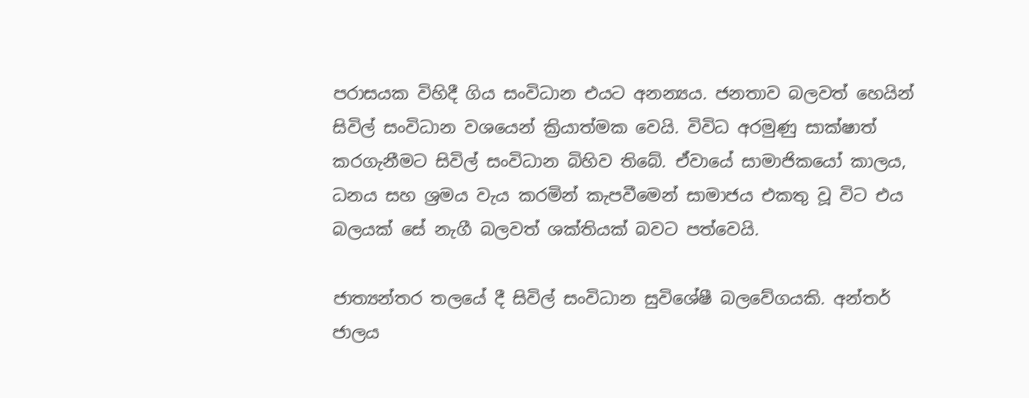පරාසයක විහිදී ගිය සංවිධාන එයට අනන්‍යය. ජනතාව බලවත් හෙයින් සිවිල් සංවිධාන වශයෙන් ක්‍රියාත්මක වෙයි. විවිධ අරමුණු සාක්ෂාත් කරගැනීමට සිවිල් සංවිධාන බිහිව තිබේ. ඒවායේ සාමාජිකයෝ කාලය, ධනය සහ ශ්‍රමය වැය කරමින් කැපවීමෙන් සාමාජය එකතු වූ විට එය බලයක් සේ නැගී බලවත් ශක්තියක් බවට පත්වෙයි.

ජාත්‍යන්තර තලයේ දී සිවිල් සංවිධාන සුවිශේෂී බලවේගයකි. අන්තර් ජාලය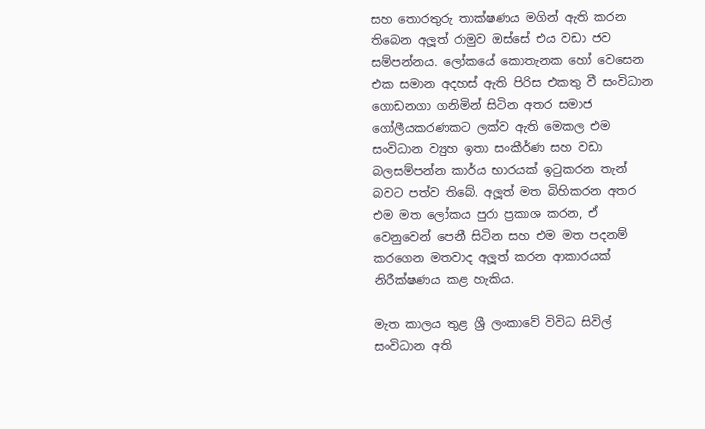සහ තොරතුරු තාක්ෂණය මගින් ඇති කරන තිබෙන අලූත් රාමුව ඔස්සේ එය වඩා ජව සම්පන්නය. ලෝකයේ කොතැනක හෝ වෙසෙන එක සමාන අදහස් ඇති පිරිස එකතු වී සංවිධාන ගොඩනගා ගනිමින් සිටින අතර සමාජ ගෝලීයකරණකට ලක්ව ඇති මෙකල එම සංවිධාන ව්‍යුහ ඉතා සංකීර්ණ සහ වඩා බලසම්පන්න කාර්ය භාරයක් ඉටුකරන තැන් බවට පත්ව තිබේ. අලූත් මත බිහිකරන අතර එම මත ලෝකය පුරා ප්‍රකාශ කරන, ඒ වෙනුවෙන් පෙනී සිටින සහ එම මත පදනම් කරගෙන මතවාද අලූත් කරන ආකාරයක් නිරීක්ෂණය කළ හැකිය.

මැත කාලය තුළ ශ්‍රී ලංකාවේ විවිධ සිවිල් සංවිධාන අති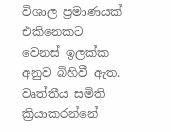විශාල ප්‍රමාණයක් එකිනෙකට වෙනස් ඉලක්ක අනුව බිහිවී ඇත. වෘත්තීය සමිති ක්‍රියාකරන්නේ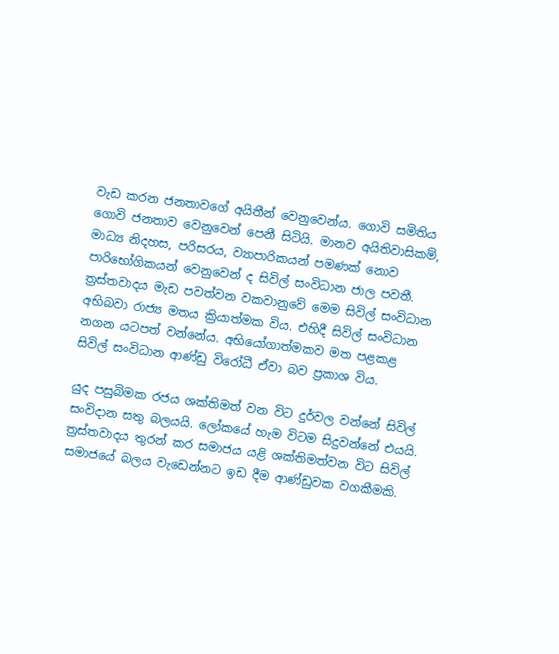වැඩ කරන ජනතාවගේ අයිතීන් වෙනුවෙන්ය. ගොවි සමිතිය ගොවි ජනතාව වෙනුවෙන් පෙනී සිටියි. මානව අයිතිවාසිකම්, මාධ්‍ය නිදහස, පරිසරය, ව්‍යාපාරිකයන් පමණක් නොව පාරිභෝගිකයන් වෙනුවෙන් ද සිවිල් සංවිධාන ජාල පවතී. ත්‍රස්තවාදය මැඩ පවත්වන වකවානුවේ මෙම සිවිල් සංවිධාන අභිබවා රාජ්‍ය මතය ක්‍රියාත්මක විය. එහිදී සිවිල් සංවිධාන නගන යටපත් වන්නේය. අභියෝගාත්මකව මත පළකළ සිවිල් සංවිධාන ආණ්ඩු විරෝධී ඒවා බව ප්‍රකාශ විය.

යුද පසුබිමක රජය ශක්තිමත් වන විට දුර්වල වන්නේ සිවිල් සංවිදාන සතු බලයයි. ලෝකයේ හැම විටම සිදුවන්නේ එයයි. ත්‍රස්තවාදය තුරන් කර සමාජය යළි ශක්තිමත්වන විට සිවිල් සමාජයේ බලය වැඩෙන්නට ඉඩ දීම ආණ්ඩුවක වගකීමකි.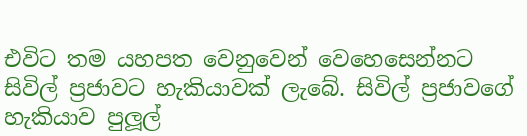එවිට තම යහපත වෙනුවෙන් වෙහෙසෙන්නට සිවිල් ප්‍රජාවට හැකියාවක් ලැබේ. සිවිල් ප්‍රජාවගේ හැකියාව පුලූල්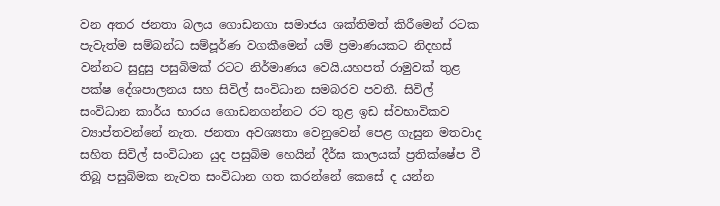වන අතර ජනතා බලය ගොඩනගා සමාජය ශක්තිමත් කිරීමෙන් රටක පැවැත්ම සම්බන්ධ සම්පූර්ණ වගකීමෙන් යම් ප්‍රමාණයකට නිදහස් වන්නට සුදුසු පසුබිමක් රටට නිර්මාණය වෙයි.යහපත් රාමුවක් තුළ පක්ෂ දේශපාලනය සහ සිවිල් සංවිධාන සමබරව පවතී. සිවිල් සංවිධාන කාර්ය භාරය ගොඩනගන්නට රට තුළ ඉඩ ස්වභාවිකව ව්‍යාප්තවන්නේ නැත. ජනතා අවශ්‍යතා වෙනුවෙන් පෙළ ගැසුන මතවාද සහිත සිවිල් සංවිධාන යුද පසුබිම හෙයින් දීර්ඝ කාලයක් ප්‍රතික්ෂේප වී තිබූ පසුබිමක නැවත සංවිධාන ගත කරන්නේ කෙසේ ද යන්න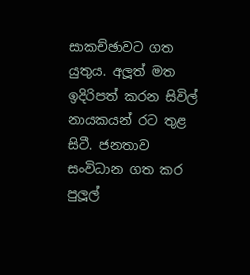සාකච්ඡාවට ගත යුතුය. අලූත් මත ඉදිරිපත් කරන සිවිල් නායකයන් රට තුළ සිටී. ජනතාව සංවිධාන ගත කර පුලූල්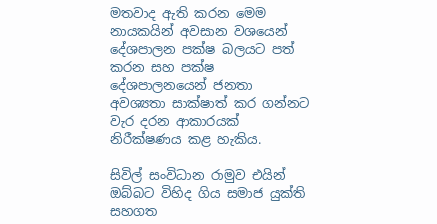මතවාද ඇති කරන මෙම නායකයින් අවසාන වශයෙන් දේශපාලන පක්ෂ බලයට පත් කරන සහ පක්ෂ දේශපාලනයෙන් ජනතා අවශ්‍යතා සාක්ෂාත් කර ගන්නට වැර දරන ආකාරයක් නිරීක්ෂණය කළ හැකිය.

සිවිල් සංවිධාන රාමුව එයින් ඔබ්බට විහිද ගිය සමාජ යුක්ති සහගත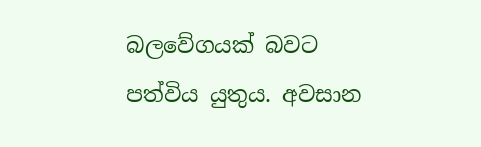බලවේගයක් බවට පත්විය යුතුය. අවසාන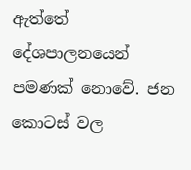ඇත්තේ දේශපාලනයෙන් පමණක් නොවේ. ජන කොටස් වල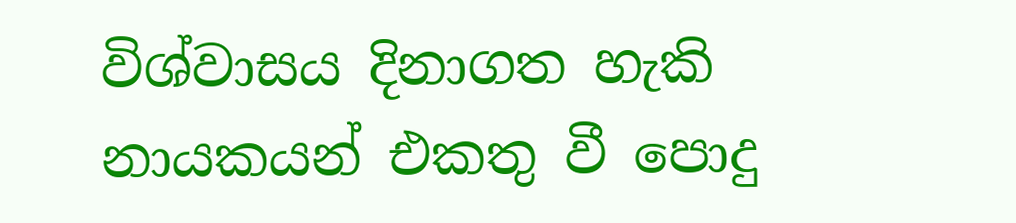විශ්වාසය දිනාගත හැකි නායකයන් එකතු වී පොදු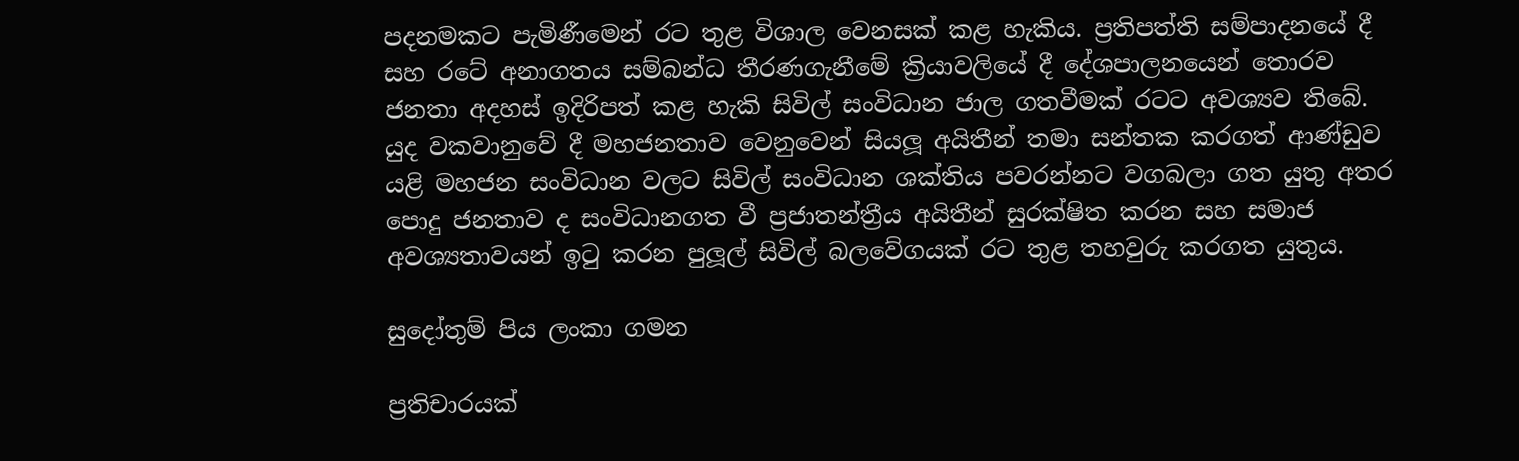පදනමකට පැමිණීමෙන් රට තුළ විශාල වෙනසක් කළ හැකිය. ප්‍රතිපත්ති සම්පාදනයේ දී සහ රටේ අනාගතය සම්බන්ධ තීරණගැනීමේ ක්‍රියාවලියේ දී දේශපාලනයෙන් තොරව ජනතා අදහස් ඉදිරිපත් කළ හැකි සිවිල් සංවිධාන ජාල ගතවීමක් රටට අවශ්‍යව තිබේ. යුද වකවානුවේ දී මහජනතාව වෙනුවෙන් සියලූ අයිතීන් තමා සන්තක කරගත් ආණ්ඩුව යළි මහජන සංවිධාන වලට සිවිල් සංවිධාන ශක්තිය පවරන්නට වගබලා ගත යුතු අතර පොදු ජනතාව ද සංවිධානගත වී ප්‍රජාතන්ත්‍රීය අයිතීන් සුරක්ෂිත කරන සහ සමාජ අවශ්‍යතාවයන් ඉටු කරන පුලූල් සිවිල් බලවේගයක් රට තුළ තහවුරු කරගත යුතුය.

සුදෝතුම් පිය ලංකා ගමන

ප්‍රතිචාරයක්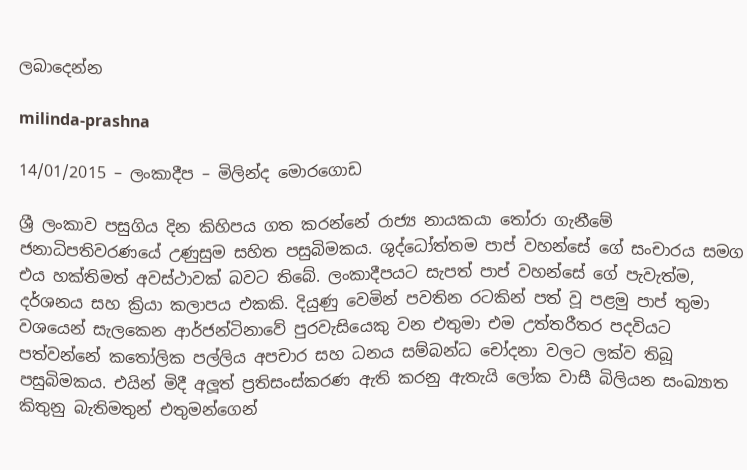ලබාදෙන්න

milinda-prashna

14/01/2015 – ලංකාදීප – මිලින්ද මොරගොඩ

ශ්‍රී ලංකාව පසුගිය දින කිහිපය ගත කරන්නේ රාජ්‍ය නායකයා තෝරා ගැනීමේ ජනාධිපතිවරණයේ උණුසුම සහිත පසුබිමකය. ශුද්ධෝත්තම පාප් වහන්සේ ගේ සංචාරය සමග එය හක්තිමත් අවස්ථාවක් බවට තිබේ. ලංකාදීපයට සැපත් පාප් වහන්සේ ගේ පැවැත්ම, දර්ශනය සහ ක්‍රියා කලාපය එකකි. දියුණු වෙමින් පවතින රටකින් පත් වූ පළමු පාප් තුමා වශයෙන් සැලකෙන ආර්ජන්ටිනාවේ පුරවැසියෙකු වන එතුමා එම උත්තරීතර පදවියට පත්වන්නේ කතෝලික පල්ලිය අපචාර සහ ධනය සම්බන්ධ චෝදනා වලට ලක්ව තිබූ පසුබිමකය. එයින් මිදී අලූත් ප්‍රතිසංස්කරණ ඇති කරනු ඇතැයි ලෝක වාසී බිලියන සංඛ්‍යාත කිතුනු බැතිමතුන් එතුමන්ගෙන්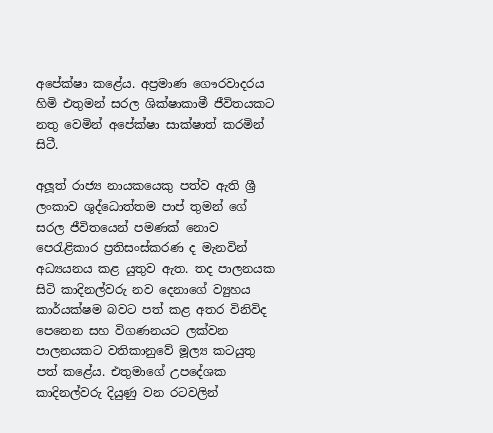අපේක්ෂා කළේය. අප්‍රමාණ ගෞරවාදරය හිමි එතුමන් සරල ශික්ෂාකාමී ජීවිතයකට නතු වෙමින් අපේක්ෂා සාක්ෂාත් කරමින් සිටී.

අලූත් රාජ්‍ය නායකයෙකු පත්ව ඇති ශ්‍රී ලංකාව ශුද්ධොත්තම පාප් තුමන් ගේ සරල ජීවිතයෙන් පමණක් නොව පෙරැළිකාර ප්‍රතිසංස්කරණ ද මැනවින් අධ්‍යයනය කළ යුතුව ඇත. තද පාලනයක සිටි කාදිනල්වරු නව දෙනාගේ ව්‍යුහය කාර්යක්ෂම බවට පත් කළ අතර විනිවිද පෙනෙන සහ විගණනයට ලක්වන පාලනයකට වතිකානුවේ මූල්‍ය කටයුතු පත් කළේය. එතුමාගේ උපදේශක කාදිනල්වරු දියුණු වන රටවලින්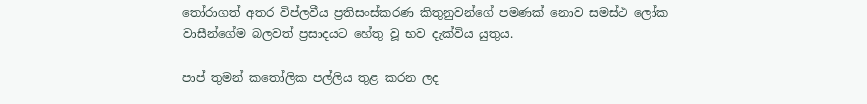තෝරාගත් අතර විප්ලවීය ප්‍රතිසංස්කරණ කිතුනුවන්ගේ පමණක් නොව සමස්ථ ලෝක වාසීන්ගේම බලවත් ප්‍රසාදයට හේතු වූ භව දැක්විය යුතුය.

පාප් තුමන් කතෝලික පල්ලිය තුළ කරන ලද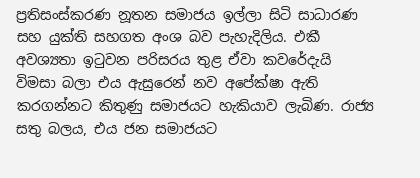ප්‍රතිසංස්කරණ නූතන සමාජය ඉල්ලා සිටි සාධාරණ සහ යුක්ති සහගත අංශ බව පැහැදිලිය. එකී අවශ්‍යතා ඉටුවන පරිසරය තුළ ඒවා කවරේදැයි විමසා බලා එය ඇසුරෙන් නව අපේක්ෂා ඇති කරගන්නට කිතුණු සමාජයට හැකියාව ලැබිණ. රාජ්‍ය සතු බලය, එය ජන සමාජයට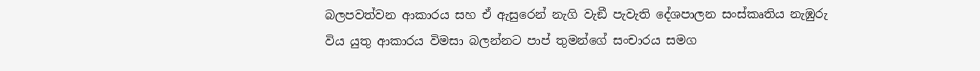බලපවත්වන ආකාරය සහ ඒ ඇසුරෙන් නැගි වැඞී පැවැති දේශපාලන සංස්කෘතිය නැඹුරු විය යුතු ආකාරය විමසා බලන්නට පාප් තුමන්ගේ සංචාරය සමග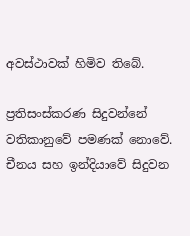අවස්ථාවක් හිමිව තිබේ.

ප්‍රතිසංස්කරණ සිදුවන්නේ වතිකානුවේ පමණක් නොවේ. චීනය සහ ඉන්දියාවේ සිදුවන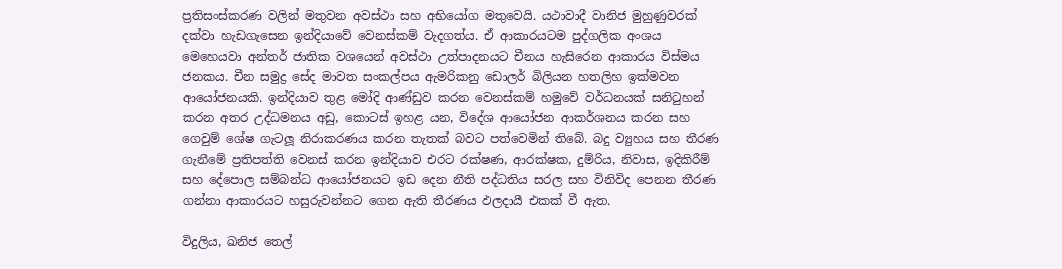ප්‍රතිසංස්කරණ වලින් මතුවන අවස්ථා සහ අභියෝග මතුවෙයි. යථාවාදී වානිජ මුහුණුවරක් දක්වා හැඩගැසෙන ඉන්දියාවේ වෙනස්කම් වැදගත්ය. ඒ ආකාරයටම පුද්ගලික අංශය මෙහෙයවා අන්තර් ජාතික වශයෙන් අවස්ථා උත්පාදනයට චීනය හැසිරෙන ආකාරය විස්මය ජනකය. චීන සමුද්‍ර සේද මාවත සංකල්පය ඇමරිකනු ඩොලර් බිලියන හතලිහ ඉක්මවන ආයෝජනයකි. ඉන්දියාව තුළ මෝදි ආණ්ඩුව කරන වෙනස්කම් හමුවේ වර්ධනයක් සනිටුහන් කරන අතර උද්ධමනය අඩු, කොටස් ඉහළ යන, විදේශ ආයෝජන ආකර්ශනය කරන සහ ගෙවුම් ශේෂ ගැටලූ නිරාකරණය කරන තැතක් බවට පත්වෙමින් තිබේ. බදු ව්‍යුහය සහ තීරණ ගැනීමේ ප්‍රතිපත්ති වෙනස් කරන ඉන්දියාව එරට රක්ෂණ, ආරක්ෂක, දුම්රිය, නිවාස, ඉදිකිරීම් සහ දේපොල සම්බන්ධ ආයෝජනයට ඉඩ දෙන නීති පද්ධතිය සරල සහ විනිවිද පෙනන තීරණ ගන්නා ආකාරයට හසුරුවන්නට ගෙන ඇති තීරණය ඵලදායී එකක් වී ඇත.

විදුලිය, ඛනිජ තෙල්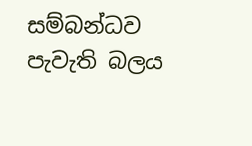සම්බන්ධව පැවැති බලය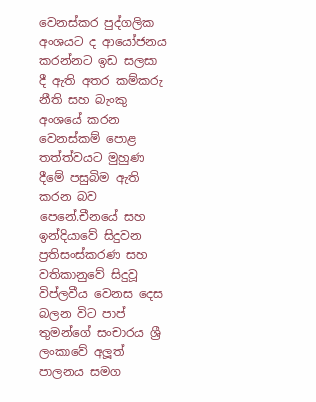වෙනස්කර පුද්ගලික අංශයට ද ආයෝජනය කරන්නට ඉඩ සලසා දී ඇති අතර කම්කරු නීති සහ බැංකු අංශයේ කරන වෙනස්කම් පොළ තත්ත්වයට මුහුණ දීමේ පසුබිම ඇති කරන බව පෙනේ.චීනයේ සහ ඉන්දියාවේ සිදුවන ප්‍රතිසංස්කරණ සහ වතිකානුවේ සිදුවූ විප්ලවීය වෙනස දෙස බලන විට පාප් තුමන්ගේ සංචාරය ශ්‍රී ලංකාවේ අලූත් පාලනය සමග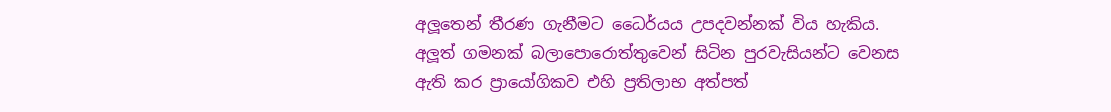අලූතෙන් තීරණ ගැනීමට ධෛර්යය උපදවන්නක් විය හැකිය. අලූත් ගමනක් බලාපොරොත්තුවෙන් සිටින පුරවැසියන්ට වෙනස ඇති කර ප්‍රායෝගිකව එහි ප්‍රතිලාභ අත්පත්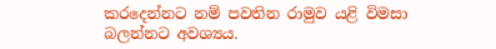කරදෙන්නට නම් පවතින රාමුව යළි විමසා බලන්නට අවශ්‍යය.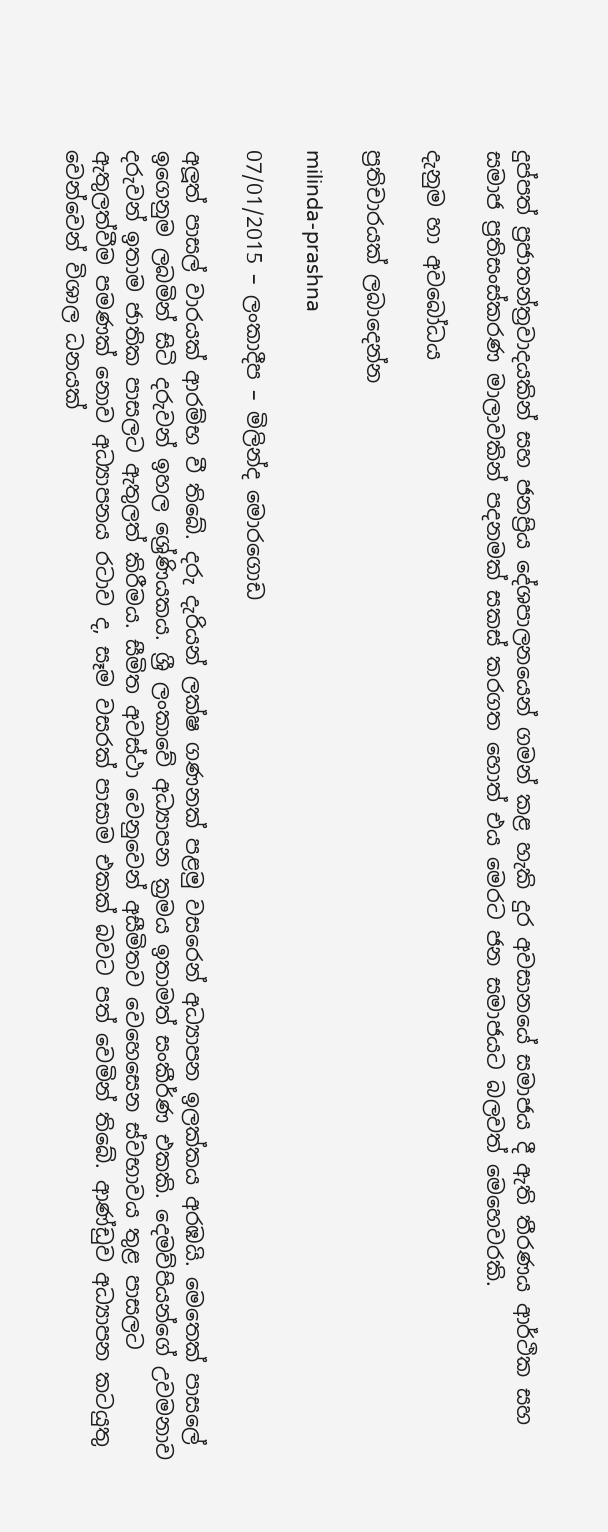දුප්පත් ප්‍රජාතන්ත්‍රවාදයකින් සහ ජනප්‍රිය දේශපාලනයෙන් ගමන් කළ හැකි දුර අවසානයේ සමාජය දී ඇති තීරණය ආර්ථික සහ සමාජ ප්‍රතිසංස්කරණ මාලාවකින් පදනමක් සකස් කරගත හොත් එය මෙරට ජන සමාජයට බලවත් මෙහෙවරකි.

දැනුම හා අවබෝධය

ප්‍රතිචාරයක් ලබාදෙන්න

milinda-prashna

07/01/2015 – ලංකාදීප – මිලින්ද මොරගොඩ

අලූත් පාසල් වාරයක් ආරම්භ වී තිබේ. දරු දැරියන් ලක්ෂ ගණනක් පළමු වසරෙන් අධ්‍යාපන ඉලක්කය අරඹයි. මෙතෙක් පාසලේ ඉගෙනුම ලබමින් සිටි දරුවන් ඉහල ශ්‍රේණියකය. ශ්‍රී ලංකාවේ අධ්‍යාපන ක්‍රමය ඉතාමත් සංකීර්ණ එකකි. දෙමව්පියන්ගේ උවමනාව දරුවන් ඉතාම ජාතික පාසලට ඇතුලත් කිරීමය. සීමිත අවස්ථා වෙනුවෙන් අසීමිතව වෙහෙසෙන ස්වභාවය තුළ පාසලට ඇතුලත්වීම පමණක් නොව අධ්‍යාපනය රටාව ද, සෑම වසරක් පාසාම එකක් බවට පත් වෙමින් තිබේ. ආණ්ඩුව අධ්‍යාපන කටයුතු වෙන්වෙන් විශාල ධනයක්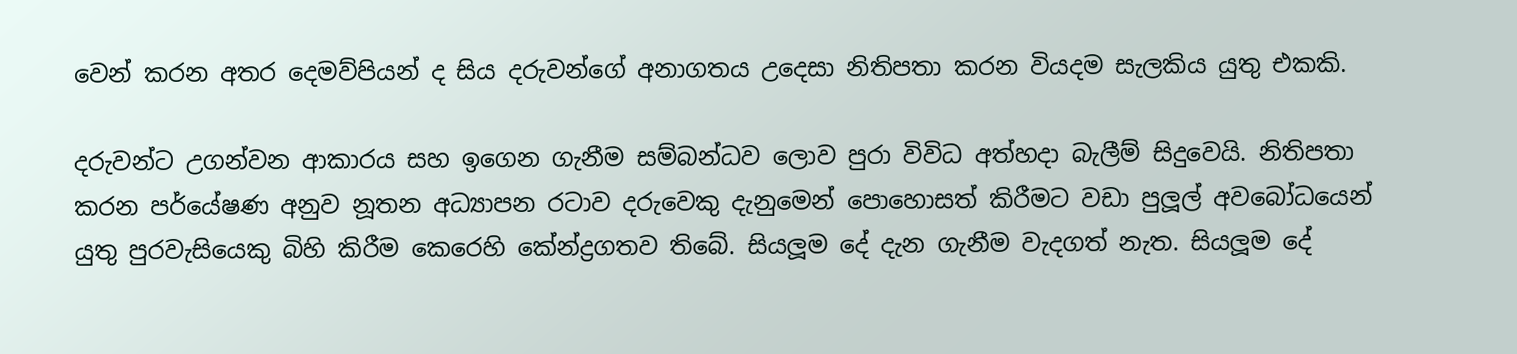වෙන් කරන අතර දෙමව්පියන් ද සිය දරුවන්ගේ අනාගතය උදෙසා නිතිපතා කරන වියදම සැලකිය යුතු එකකි.

දරුවන්ට උගන්වන ආකාරය සහ ඉගෙන ගැනීම සම්බන්ධව ලොව පුරා විවිධ අත්හදා බැලීම් සිදුවෙයි. නිතිපතා කරන පර්යේෂණ අනුව නූතන අධ්‍යාපන රටාව දරුවෙකු දැනුමෙන් පොහොසත් කිරීමට වඩා පුලූල් අවබෝධයෙන් යුතු පුරවැසියෙකු බිහි කිරීම කෙරෙහි කේන්ද්‍රගතව තිබේ. සියලූම දේ දැන ගැනීම වැදගත් නැත. සියලූම දේ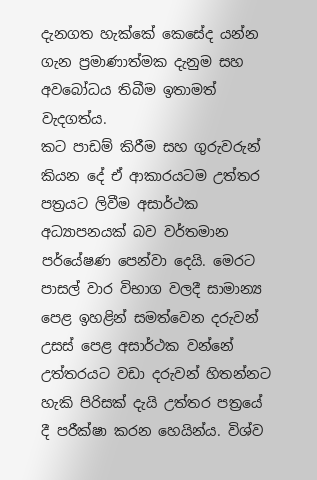දැනගත හැක්කේ කෙසේද යන්න ගැන ප්‍රමාණාත්මක දැනුම සහ අවබෝධය තිබීම ඉතාමත් වැදගත්ය.
කට පාඩම් කිරීම සහ ගුරුවරුන් කියන දේ ඒ ආකාරයටම උත්තර පත්‍රයට ලිවීම අසාර්ථක අධ්‍යාපනයක් බව වර්තමාන පර්යේෂණ පෙන්වා දෙයි. මෙරට පාසල් වාර විභාග වලදී සාමාන්‍ය පෙළ ඉහළින් සමත්වෙන දරුවන් උසස් පෙළ අසාර්ථක වන්නේ උත්තරයට වඩා දරුවන් හිතන්නට හැකි පිරිසක් දැයි උත්තර පත්‍රයේ දී පරීක්ෂා කරන හෙයින්ය. විශ්ව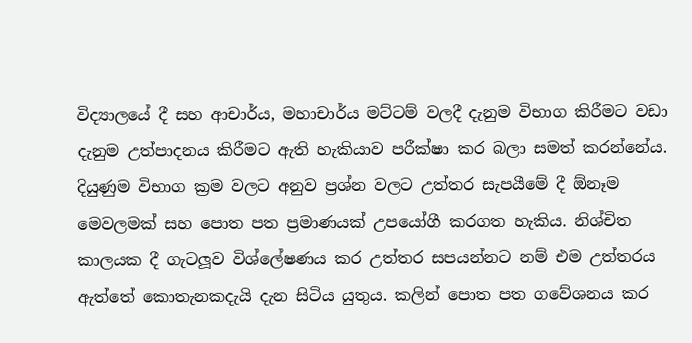විද්‍යාලයේ දී සහ ආචාර්ය, මහාචාර්ය මට්ටම් වලදී දැනුම විභාග කිරීමට වඩා දැනුම උත්පාදනය කිරීමට ඇති හැකියාව පරීක්ෂා කර බලා සමත් කරන්නේය. දියුණුම විභාග ක්‍රම වලට අනුව ප්‍රශ්න වලට උත්තර සැපයීමේ දී ඕනෑම මෙවලමක් සහ පොත පත ප්‍රමාණයක් උපයෝගී කරගත හැකිය. නිශ්චිත කාලයක දී ගැටලූව විශ්ලේෂණය කර උත්තර සපයන්නට නම් එම උත්තරය ඇත්තේ කොතැනකදැයි දැන සිටිය යුතුය. කලින් පොත පත ගවේශනය කර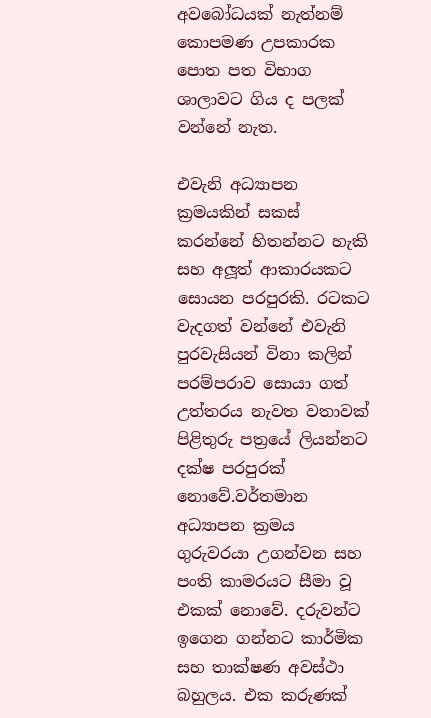අවබෝධයක් නැත්නම් කොපමණ උපකාරක පොත පත විභාග ශාලාවට ගිය ද පලක් වන්නේ නැත.

එවැනි අධ්‍යාපන ක්‍රමයකින් සකස් කරන්නේ හිතන්නට හැකි සහ අලූත් ආකාරයකට සොයන පරපුරකි. රටකට වැදගත් වන්නේ එවැනි පුරවැසියන් විනා කලින් පරම්පරාව සොයා ගත් උත්තරය නැවත වතාවක් පිළිතුරු පත්‍රයේ ලියන්නට දක්ෂ පරපුරක් නොවේ.වර්තමාන අධ්‍යාපන ක්‍රමය ගුරුවරයා උගන්වන සහ පංති කාමරයට සීමා වූ එකක් නොවේ. දරුවන්ට ඉගෙන ගන්නට කාර්මික සහ තාක්ෂණ අවස්ථා බහුලය. එක කරුණක්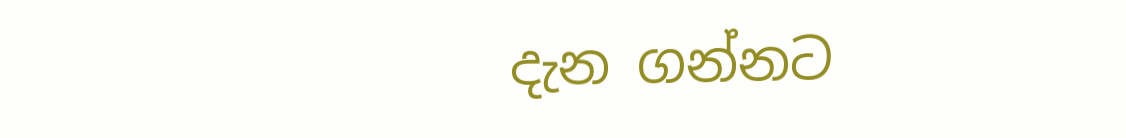දැන ගන්නට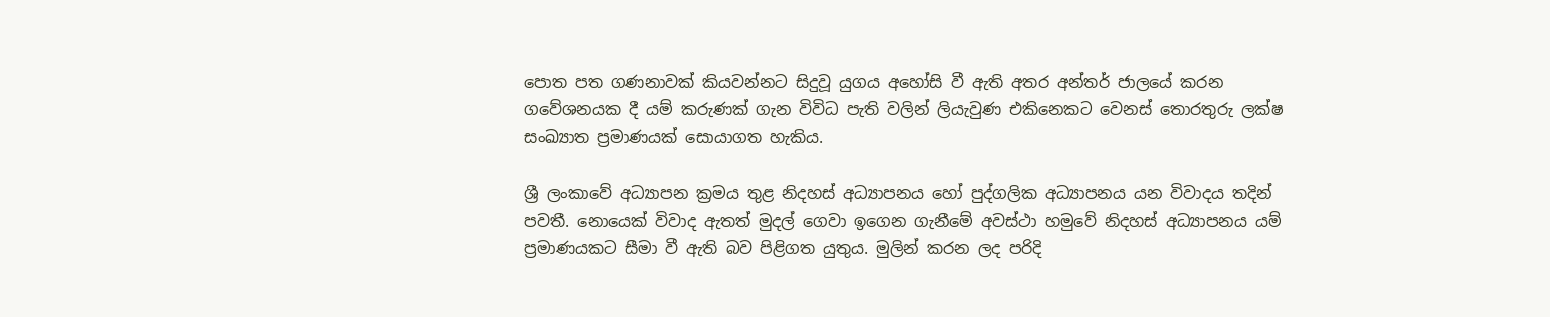පොත පත ගණනාවක් කියවන්නට සිදුවූ යුගය අහෝසි වී ඇති අතර අන්තර් ජාලයේ කරන ගවේශනයක දී යම් කරුණක් ගැන විවිධ පැති වලින් ලියැවුණ එකිනෙකට වෙනස් තොරතුරු ලක්ෂ සංඛ්‍යාත ප්‍රමාණයක් සොයාගත හැකිය.

ශ්‍රී ලංකාවේ අධ්‍යාපන ක්‍රමය තුළ නිදහස් අධ්‍යාපනය හෝ පුද්ගලික අධ්‍යාපනය යන විවාදය තදින් පවතී. නොයෙක් විවාද ඇතත් මුදල් ගෙවා ඉගෙන ගැනීමේ අවස්ථා හමුවේ නිදහස් අධ්‍යාපනය යම් ප්‍රමාණයකට සීමා වී ඇති බව පිළිගත යුතුය. මුලින් කරන ලද පරිදි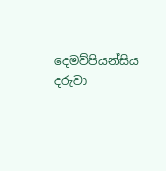දෙමව්පියන්සිය දරුවා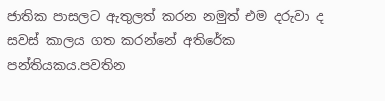ජාතික පාසලට ඇතුලත් කරන නමුත් එම දරුවා ද සවස් කාලය ගත කරන්නේ අතිරේක පන්තියකය.පවතින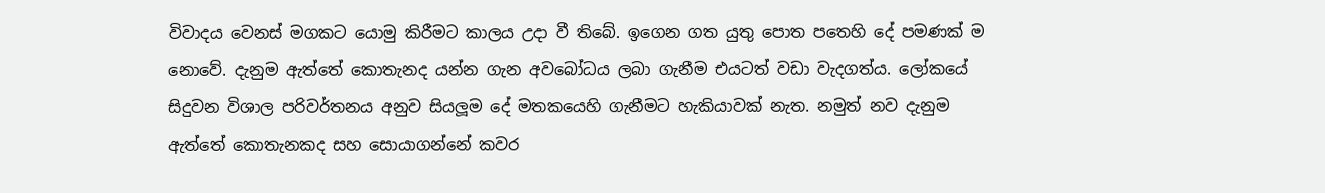විවාදය වෙනස් මගකට යොමු කිරීමට කාලය උදා වී තිබේ. ඉගෙන ගත යුතු පොත පතෙහි දේ පමණක් ම නොවේ. දැනුම ඇත්තේ කොතැනද යන්න ගැන අවබෝධය ලබා ගැනීම එයටත් වඩා වැදගත්ය. ලෝකයේ සිදුවන විශාල පරිවර්තනය අනුව සියලූම දේ මතකයෙහි ගැනීමට හැකියාවක් නැත. නමුත් නව දැනුම ඇත්තේ කොතැනකද සහ සොයාගන්නේ කවර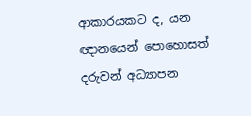ආකාරයකට ද, යන ඥානයෙන් පොහොසත් දරුවන් අධ්‍යාපන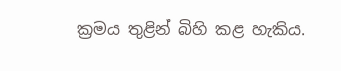ක්‍රමය තුළින් බිහි කළ හැකිය.